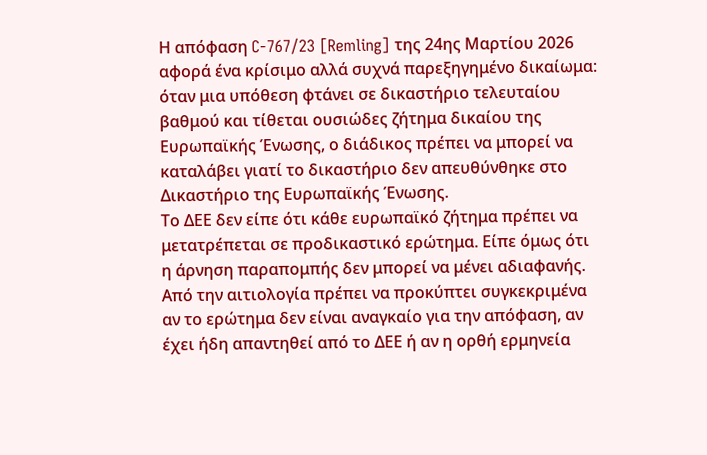Η απόφαση C-767/23 [Remling] της 24ης Μαρτίου 2026 αφορά ένα κρίσιμο αλλά συχνά παρεξηγημένο δικαίωμα: όταν μια υπόθεση φτάνει σε δικαστήριο τελευταίου βαθμού και τίθεται ουσιώδες ζήτημα δικαίου της Ευρωπαϊκής Ένωσης, ο διάδικος πρέπει να μπορεί να καταλάβει γιατί το δικαστήριο δεν απευθύνθηκε στο Δικαστήριο της Ευρωπαϊκής Ένωσης.
Το ΔΕΕ δεν είπε ότι κάθε ευρωπαϊκό ζήτημα πρέπει να μετατρέπεται σε προδικαστικό ερώτημα. Είπε όμως ότι η άρνηση παραπομπής δεν μπορεί να μένει αδιαφανής. Από την αιτιολογία πρέπει να προκύπτει συγκεκριμένα αν το ερώτημα δεν είναι αναγκαίο για την απόφαση, αν έχει ήδη απαντηθεί από το ΔΕΕ ή αν η ορθή ερμηνεία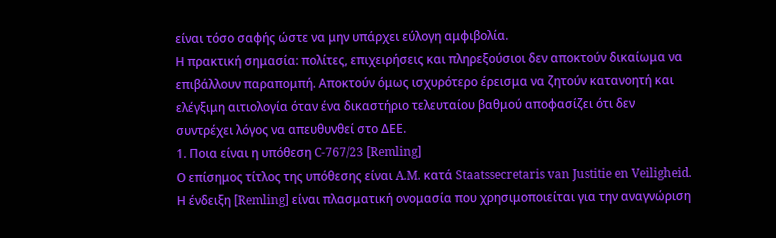είναι τόσο σαφής ώστε να μην υπάρχει εύλογη αμφιβολία.
Η πρακτική σημασία: πολίτες, επιχειρήσεις και πληρεξούσιοι δεν αποκτούν δικαίωμα να επιβάλλουν παραπομπή. Αποκτούν όμως ισχυρότερο έρεισμα να ζητούν κατανοητή και ελέγξιμη αιτιολογία όταν ένα δικαστήριο τελευταίου βαθμού αποφασίζει ότι δεν συντρέχει λόγος να απευθυνθεί στο ΔΕΕ.
1. Ποια είναι η υπόθεση C-767/23 [Remling]
Ο επίσημος τίτλος της υπόθεσης είναι A.M. κατά Staatssecretaris van Justitie en Veiligheid. Η ένδειξη [Remling] είναι πλασματική ονομασία που χρησιμοποιείται για την αναγνώριση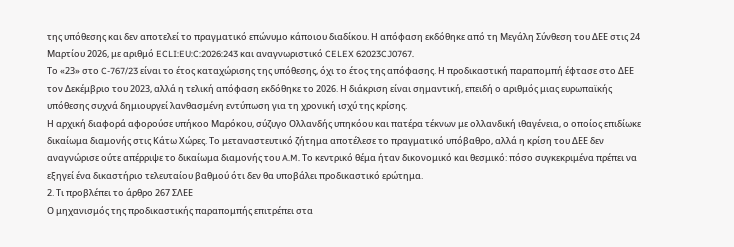της υπόθεσης και δεν αποτελεί το πραγματικό επώνυμο κάποιου διαδίκου. Η απόφαση εκδόθηκε από τη Μεγάλη Σύνθεση του ΔΕΕ στις 24 Μαρτίου 2026, με αριθμό ECLI:EU:C:2026:243 και αναγνωριστικό CELEX 62023CJ0767.
Το «23» στο C-767/23 είναι το έτος καταχώρισης της υπόθεσης, όχι το έτος της απόφασης. Η προδικαστική παραπομπή έφτασε στο ΔΕΕ τον Δεκέμβριο του 2023, αλλά η τελική απόφαση εκδόθηκε το 2026. Η διάκριση είναι σημαντική, επειδή ο αριθμός μιας ευρωπαϊκής υπόθεσης συχνά δημιουργεί λανθασμένη εντύπωση για τη χρονική ισχύ της κρίσης.
Η αρχική διαφορά αφορούσε υπήκοο Μαρόκου, σύζυγο Ολλανδής υπηκόου και πατέρα τέκνων με ολλανδική ιθαγένεια, ο οποίος επιδίωκε δικαίωμα διαμονής στις Κάτω Χώρες. Το μεταναστευτικό ζήτημα αποτέλεσε το πραγματικό υπόβαθρο, αλλά η κρίση του ΔΕΕ δεν αναγνώρισε ούτε απέρριψε το δικαίωμα διαμονής του A.M. Το κεντρικό θέμα ήταν δικονομικό και θεσμικό: πόσο συγκεκριμένα πρέπει να εξηγεί ένα δικαστήριο τελευταίου βαθμού ότι δεν θα υποβάλει προδικαστικό ερώτημα.
2. Τι προβλέπει το άρθρο 267 ΣΛΕΕ
Ο μηχανισμός της προδικαστικής παραπομπής επιτρέπει στα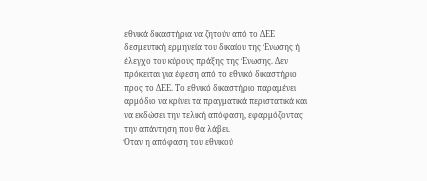εθνικά δικαστήρια να ζητούν από το ΔΕΕ δεσμευτική ερμηνεία του δικαίου της Ένωσης ή έλεγχο του κύρους πράξης της Ένωσης. Δεν πρόκειται για έφεση από το εθνικό δικαστήριο προς το ΔΕΕ. Το εθνικό δικαστήριο παραμένει αρμόδιο να κρίνει τα πραγματικά περιστατικά και να εκδώσει την τελική απόφαση, εφαρμόζοντας την απάντηση που θα λάβει.
Όταν η απόφαση του εθνικού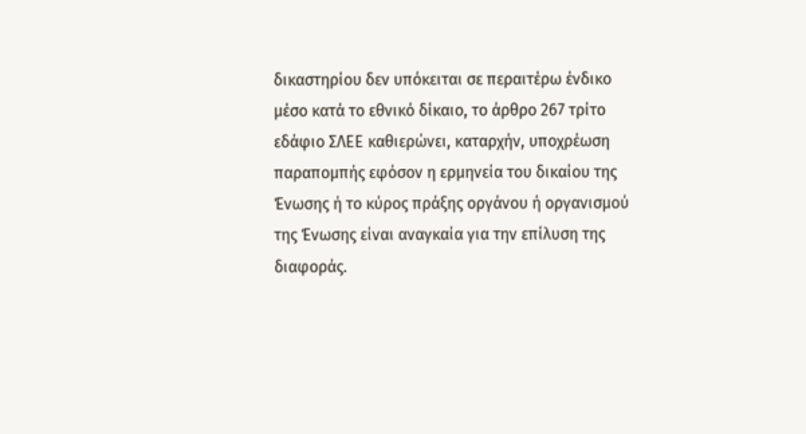δικαστηρίου δεν υπόκειται σε περαιτέρω ένδικο μέσο κατά το εθνικό δίκαιο, το άρθρο 267 τρίτο εδάφιο ΣΛΕΕ καθιερώνει, καταρχήν, υποχρέωση παραπομπής εφόσον η ερμηνεία του δικαίου της Ένωσης ή το κύρος πράξης οργάνου ή οργανισμού της Ένωσης είναι αναγκαία για την επίλυση της διαφοράς.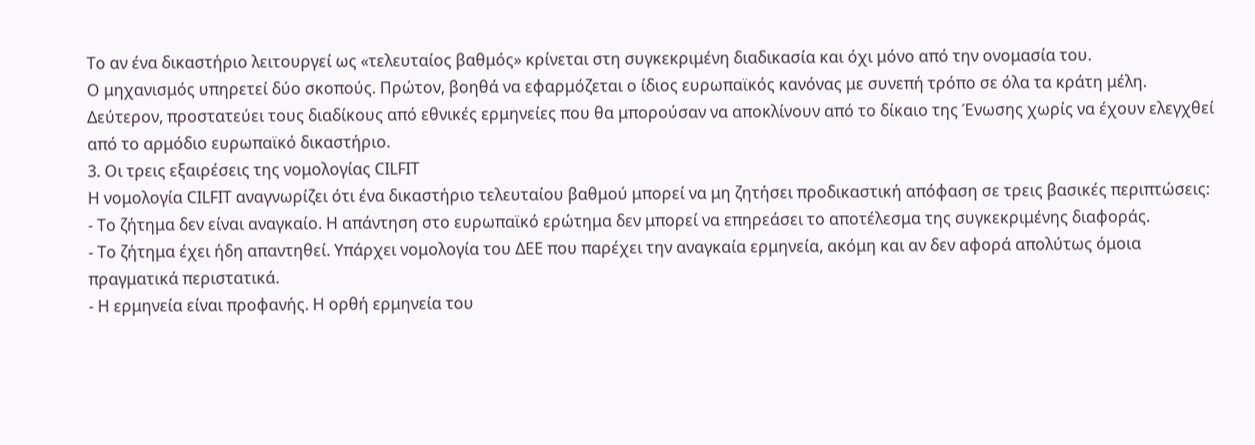Το αν ένα δικαστήριο λειτουργεί ως «τελευταίος βαθμός» κρίνεται στη συγκεκριμένη διαδικασία και όχι μόνο από την ονομασία του.
Ο μηχανισμός υπηρετεί δύο σκοπούς. Πρώτον, βοηθά να εφαρμόζεται ο ίδιος ευρωπαϊκός κανόνας με συνεπή τρόπο σε όλα τα κράτη μέλη. Δεύτερον, προστατεύει τους διαδίκους από εθνικές ερμηνείες που θα μπορούσαν να αποκλίνουν από το δίκαιο της Ένωσης χωρίς να έχουν ελεγχθεί από το αρμόδιο ευρωπαϊκό δικαστήριο.
3. Οι τρεις εξαιρέσεις της νομολογίας CILFIT
Η νομολογία CILFIT αναγνωρίζει ότι ένα δικαστήριο τελευταίου βαθμού μπορεί να μη ζητήσει προδικαστική απόφαση σε τρεις βασικές περιπτώσεις:
- Το ζήτημα δεν είναι αναγκαίο. Η απάντηση στο ευρωπαϊκό ερώτημα δεν μπορεί να επηρεάσει το αποτέλεσμα της συγκεκριμένης διαφοράς.
- Το ζήτημα έχει ήδη απαντηθεί. Υπάρχει νομολογία του ΔΕΕ που παρέχει την αναγκαία ερμηνεία, ακόμη και αν δεν αφορά απολύτως όμοια πραγματικά περιστατικά.
- Η ερμηνεία είναι προφανής. Η ορθή ερμηνεία του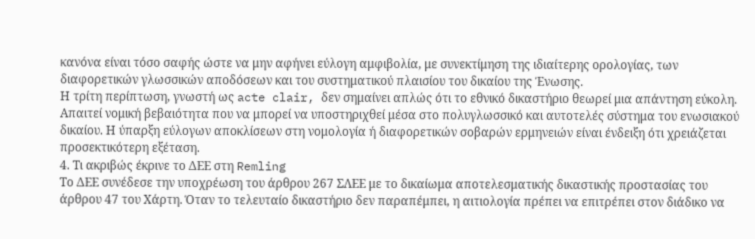κανόνα είναι τόσο σαφής ώστε να μην αφήνει εύλογη αμφιβολία, με συνεκτίμηση της ιδιαίτερης ορολογίας, των διαφορετικών γλωσσικών αποδόσεων και του συστηματικού πλαισίου του δικαίου της Ένωσης.
Η τρίτη περίπτωση, γνωστή ως acte clair, δεν σημαίνει απλώς ότι το εθνικό δικαστήριο θεωρεί μια απάντηση εύκολη. Απαιτεί νομική βεβαιότητα που να μπορεί να υποστηριχθεί μέσα στο πολυγλωσσικό και αυτοτελές σύστημα του ενωσιακού δικαίου. Η ύπαρξη εύλογων αποκλίσεων στη νομολογία ή διαφορετικών σοβαρών ερμηνειών είναι ένδειξη ότι χρειάζεται προσεκτικότερη εξέταση.
4. Τι ακριβώς έκρινε το ΔΕΕ στη Remling
Το ΔΕΕ συνέδεσε την υποχρέωση του άρθρου 267 ΣΛΕΕ με το δικαίωμα αποτελεσματικής δικαστικής προστασίας του άρθρου 47 του Χάρτη. Όταν το τελευταίο δικαστήριο δεν παραπέμπει, η αιτιολογία πρέπει να επιτρέπει στον διάδικο να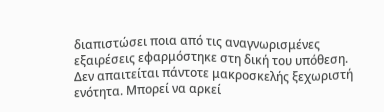διαπιστώσει ποια από τις αναγνωρισμένες εξαιρέσεις εφαρμόστηκε στη δική του υπόθεση.
Δεν απαιτείται πάντοτε μακροσκελής ξεχωριστή ενότητα. Μπορεί να αρκεί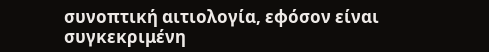συνοπτική αιτιολογία, εφόσον είναι συγκεκριμένη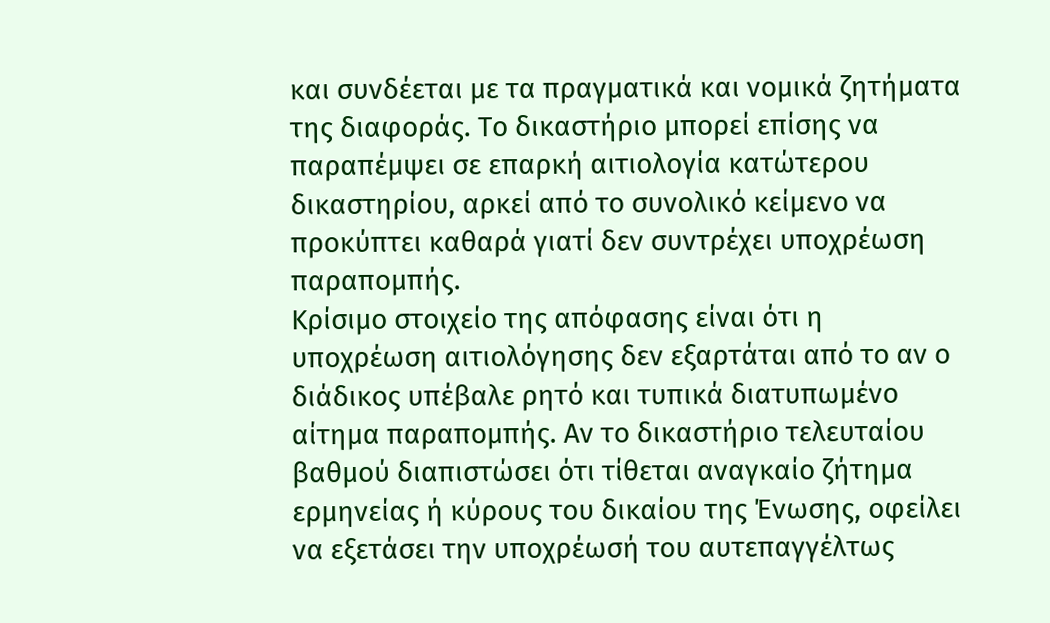και συνδέεται με τα πραγματικά και νομικά ζητήματα της διαφοράς. Το δικαστήριο μπορεί επίσης να παραπέμψει σε επαρκή αιτιολογία κατώτερου δικαστηρίου, αρκεί από το συνολικό κείμενο να προκύπτει καθαρά γιατί δεν συντρέχει υποχρέωση παραπομπής.
Κρίσιμο στοιχείο της απόφασης είναι ότι η υποχρέωση αιτιολόγησης δεν εξαρτάται από το αν ο διάδικος υπέβαλε ρητό και τυπικά διατυπωμένο αίτημα παραπομπής. Αν το δικαστήριο τελευταίου βαθμού διαπιστώσει ότι τίθεται αναγκαίο ζήτημα ερμηνείας ή κύρους του δικαίου της Ένωσης, οφείλει να εξετάσει την υποχρέωσή του αυτεπαγγέλτως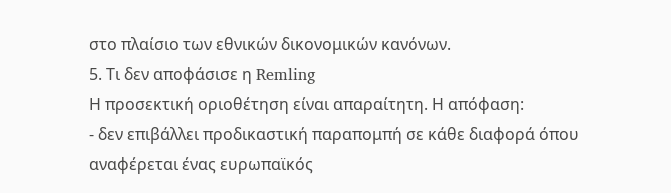στο πλαίσιο των εθνικών δικονομικών κανόνων.
5. Τι δεν αποφάσισε η Remling
Η προσεκτική οριοθέτηση είναι απαραίτητη. Η απόφαση:
- δεν επιβάλλει προδικαστική παραπομπή σε κάθε διαφορά όπου αναφέρεται ένας ευρωπαϊκός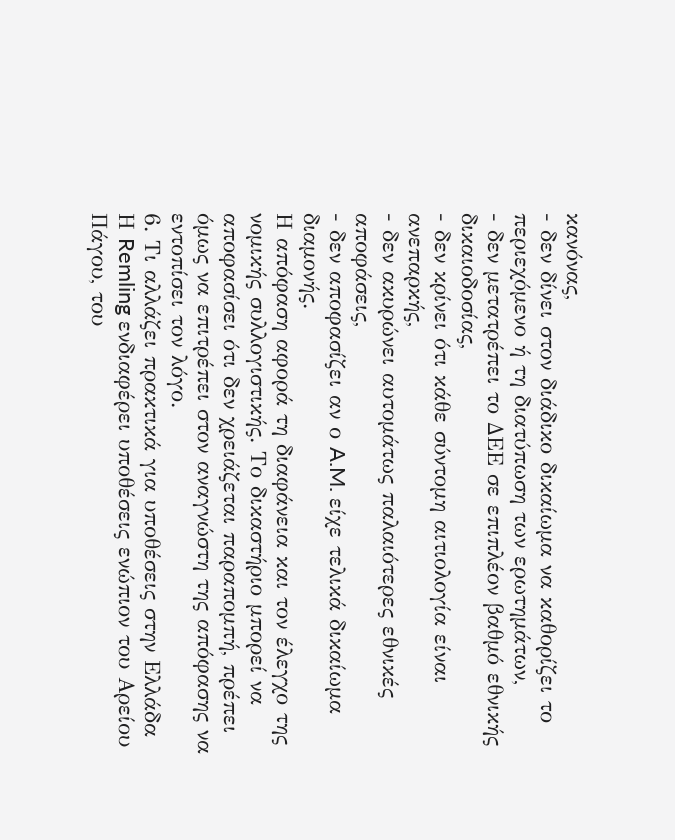κανόνας,
- δεν δίνει στον διάδικο δικαίωμα να καθορίζει το περιεχόμενο ή τη διατύπωση των ερωτημάτων,
- δεν μετατρέπει το ΔΕΕ σε επιπλέον βαθμό εθνικής δικαιοδοσίας,
- δεν κρίνει ότι κάθε σύντομη αιτιολογία είναι ανεπαρκής,
- δεν ακυρώνει αυτομάτως παλαιότερες εθνικές αποφάσεις,
- δεν αποφασίζει αν ο A.M. είχε τελικά δικαίωμα διαμονής.
Η απόφαση αφορά τη διαφάνεια και τον έλεγχο της νομικής συλλογιστικής. Το δικαστήριο μπορεί να αποφασίσει ότι δεν χρειάζεται παραπομπή, πρέπει όμως να επιτρέπει στον αναγνώστη της απόφασης να εντοπίσει τον λόγο.
6. Τι αλλάζει πρακτικά για υποθέσεις στην Ελλάδα
Η Remling ενδιαφέρει υποθέσεις ενώπιον του Αρείου Πάγου, του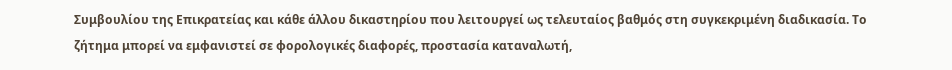Συμβουλίου της Επικρατείας και κάθε άλλου δικαστηρίου που λειτουργεί ως τελευταίος βαθμός στη συγκεκριμένη διαδικασία. Το ζήτημα μπορεί να εμφανιστεί σε φορολογικές διαφορές, προστασία καταναλωτή,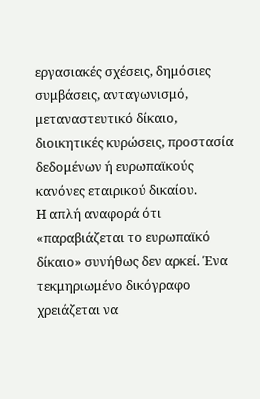εργασιακές σχέσεις, δημόσιες συμβάσεις, ανταγωνισμό, μεταναστευτικό δίκαιο, διοικητικές κυρώσεις, προστασία δεδομένων ή ευρωπαϊκούς κανόνες εταιρικού δικαίου.
Η απλή αναφορά ότι «παραβιάζεται το ευρωπαϊκό δίκαιο» συνήθως δεν αρκεί. Ένα τεκμηριωμένο δικόγραφο χρειάζεται να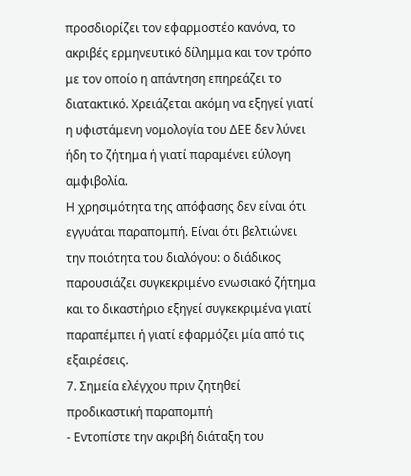προσδιορίζει τον εφαρμοστέο κανόνα, το ακριβές ερμηνευτικό δίλημμα και τον τρόπο με τον οποίο η απάντηση επηρεάζει το διατακτικό. Χρειάζεται ακόμη να εξηγεί γιατί η υφιστάμενη νομολογία του ΔΕΕ δεν λύνει ήδη το ζήτημα ή γιατί παραμένει εύλογη αμφιβολία.
Η χρησιμότητα της απόφασης δεν είναι ότι εγγυάται παραπομπή. Είναι ότι βελτιώνει την ποιότητα του διαλόγου: ο διάδικος παρουσιάζει συγκεκριμένο ενωσιακό ζήτημα και το δικαστήριο εξηγεί συγκεκριμένα γιατί παραπέμπει ή γιατί εφαρμόζει μία από τις εξαιρέσεις.
7. Σημεία ελέγχου πριν ζητηθεί προδικαστική παραπομπή
- Εντοπίστε την ακριβή διάταξη του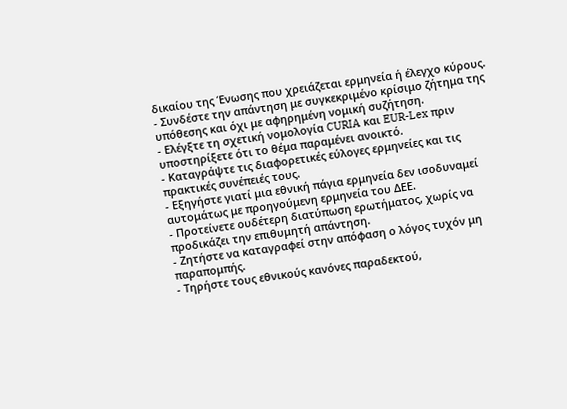δικαίου της Ένωσης που χρειάζεται ερμηνεία ή έλεγχο κύρους.
- Συνδέστε την απάντηση με συγκεκριμένο κρίσιμο ζήτημα της υπόθεσης και όχι με αφηρημένη νομική συζήτηση.
- Ελέγξτε τη σχετική νομολογία CURIA και EUR-Lex πριν υποστηρίξετε ότι το θέμα παραμένει ανοικτό.
- Καταγράψτε τις διαφορετικές εύλογες ερμηνείες και τις πρακτικές συνέπειές τους.
- Εξηγήστε γιατί μια εθνική πάγια ερμηνεία δεν ισοδυναμεί αυτομάτως με προηγούμενη ερμηνεία του ΔΕΕ.
- Προτείνετε ουδέτερη διατύπωση ερωτήματος, χωρίς να προδικάζει την επιθυμητή απάντηση.
- Ζητήστε να καταγραφεί στην απόφαση ο λόγος τυχόν μη παραπομπής.
- Τηρήστε τους εθνικούς κανόνες παραδεκτού,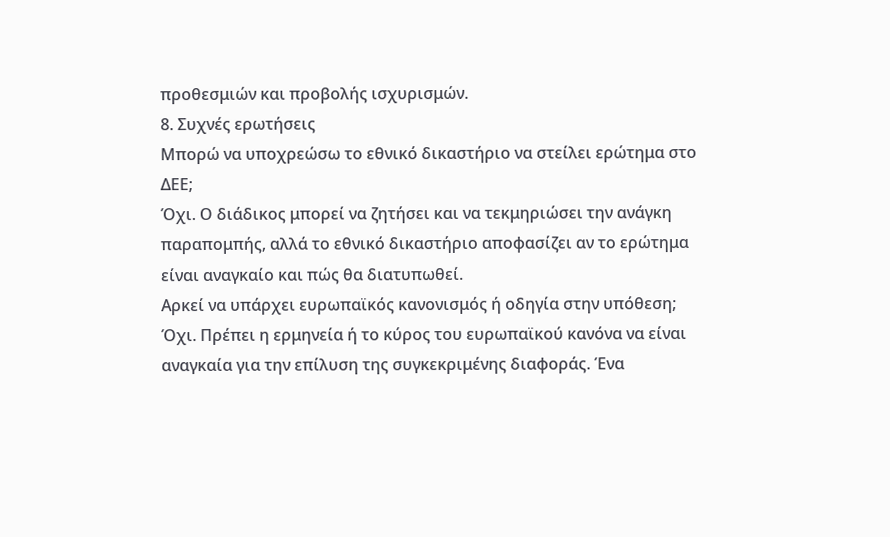προθεσμιών και προβολής ισχυρισμών.
8. Συχνές ερωτήσεις
Μπορώ να υποχρεώσω το εθνικό δικαστήριο να στείλει ερώτημα στο ΔΕΕ;
Όχι. Ο διάδικος μπορεί να ζητήσει και να τεκμηριώσει την ανάγκη παραπομπής, αλλά το εθνικό δικαστήριο αποφασίζει αν το ερώτημα είναι αναγκαίο και πώς θα διατυπωθεί.
Αρκεί να υπάρχει ευρωπαϊκός κανονισμός ή οδηγία στην υπόθεση;
Όχι. Πρέπει η ερμηνεία ή το κύρος του ευρωπαϊκού κανόνα να είναι αναγκαία για την επίλυση της συγκεκριμένης διαφοράς. Ένα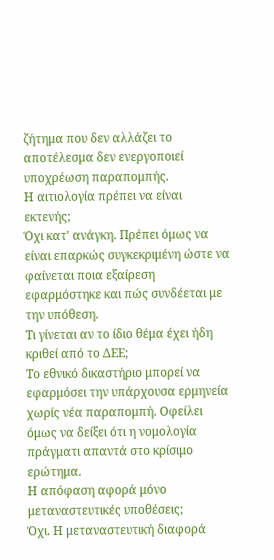ζήτημα που δεν αλλάζει το αποτέλεσμα δεν ενεργοποιεί υποχρέωση παραπομπής.
Η αιτιολογία πρέπει να είναι εκτενής;
Όχι κατ' ανάγκη. Πρέπει όμως να είναι επαρκώς συγκεκριμένη ώστε να φαίνεται ποια εξαίρεση εφαρμόστηκε και πώς συνδέεται με την υπόθεση.
Τι γίνεται αν το ίδιο θέμα έχει ήδη κριθεί από το ΔΕΕ;
Το εθνικό δικαστήριο μπορεί να εφαρμόσει την υπάρχουσα ερμηνεία χωρίς νέα παραπομπή. Οφείλει όμως να δείξει ότι η νομολογία πράγματι απαντά στο κρίσιμο ερώτημα.
Η απόφαση αφορά μόνο μεταναστευτικές υποθέσεις;
Όχι. Η μεταναστευτική διαφορά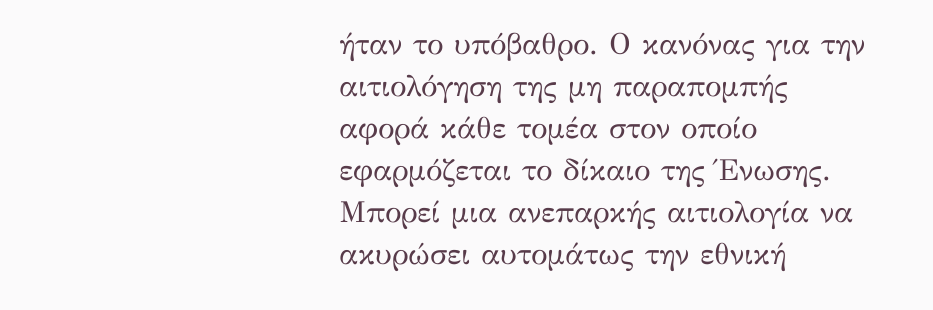ήταν το υπόβαθρο. Ο κανόνας για την αιτιολόγηση της μη παραπομπής αφορά κάθε τομέα στον οποίο εφαρμόζεται το δίκαιο της Ένωσης.
Μπορεί μια ανεπαρκής αιτιολογία να ακυρώσει αυτομάτως την εθνική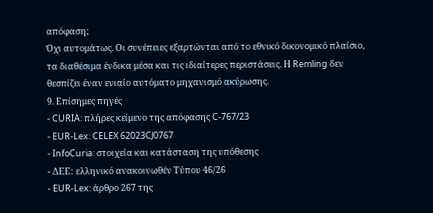απόφαση;
Όχι αυτομάτως. Οι συνέπειες εξαρτώνται από το εθνικό δικονομικό πλαίσιο, τα διαθέσιμα ένδικα μέσα και τις ιδιαίτερες περιστάσεις. Η Remling δεν θεσπίζει έναν ενιαίο αυτόματο μηχανισμό ακύρωσης.
9. Επίσημες πηγές
- CURIA: πλήρες κείμενο της απόφασης C-767/23
- EUR-Lex: CELEX 62023CJ0767
- InfoCuria: στοιχεία και κατάσταση της υπόθεσης
- ΔΕΕ: ελληνικό ανακοινωθέν Τύπου 46/26
- EUR-Lex: άρθρο 267 της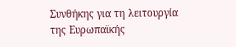Συνθήκης για τη λειτουργία της Ευρωπαϊκής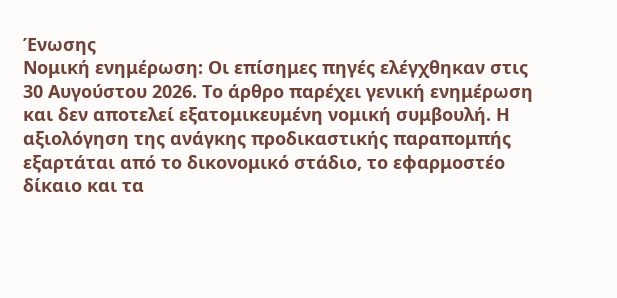Ένωσης
Νομική ενημέρωση: Οι επίσημες πηγές ελέγχθηκαν στις 30 Αυγούστου 2026. Το άρθρο παρέχει γενική ενημέρωση και δεν αποτελεί εξατομικευμένη νομική συμβουλή. Η αξιολόγηση της ανάγκης προδικαστικής παραπομπής εξαρτάται από το δικονομικό στάδιο, το εφαρμοστέο δίκαιο και τα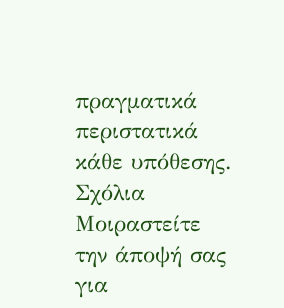πραγματικά περιστατικά κάθε υπόθεσης.
Σχόλια
Μοιραστείτε την άποψή σας για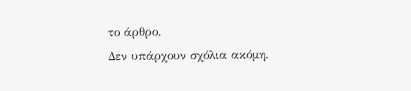το άρθρο.
Δεν υπάρχουν σχόλια ακόμη.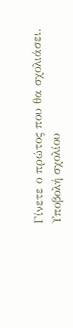Γίνετε ο πρώτος που θα σχολιάσει.
Υποβολή σχολίου